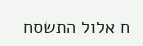ח אלול התשסח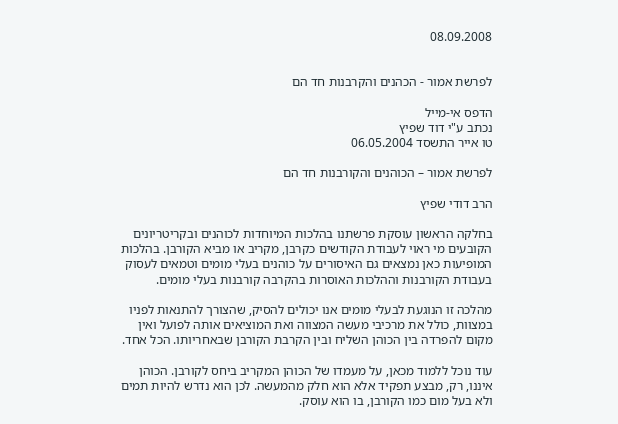08.09.2008


לפרשת אמור - הכהנים והקרבנות חד הם

הדפס אי-מייל
נכתב ע"י דוד שפיץ
טו אייר התשסד 06.05.2004

לפרשת אמור – הכוהנים והקורבנות חד הם

הרב דודי שפיץ

בחלקה הראשון עוסקת פרשתנו בהלכות המיוחדות לכוהנים ובקריטריונים הקובעים מי ראוי לעבודת הקודשים כקרבן, מקריב או מביא הקורבן. בהלכות המופיעות כאן נמצאים גם האיסורים על כוהנים בעלי מומים וטמאים לעסוק בעבודת הקורבנות וההלכות האוסרות בהקרבה קורבנות בעלי מומים.

מהלכה זו הנוגעת לבעלי מומים אנו יכולים להסיק, שהצורך להתנאות לפניו במצוות, כולל את מרכיבי מעשה המצווה ואת המוציאים אותה לפועל ואין מקום להפרדה בין הכוהן השליח ובין הקרבת הקורבן שבאחריותו. הכל אחד.

עוד נוכל ללמוד מכאן, על מעמדו של הכוהן המקריב ביחס לקורבן. הכוהן איננו, רק, מבצע תפקיד אלא הוא חלק מהמעשה. לכן הוא נדרש להיות תמים ולא בעל מום כמו הקורבן, בו הוא עוסק.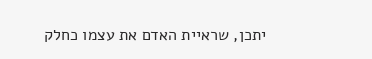יתכן, שראיית האדם את עצמו כחלק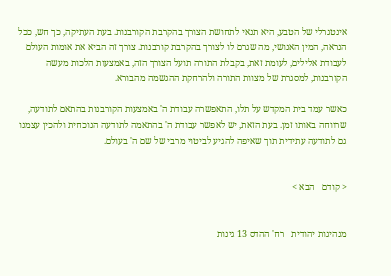אינטגרלי של הטבע, היא תנאי לתחושת הצורך בהקרבת הקורבנות. בעת העתיקה, כך חש, ככל הנראה, המין האנושי, מה שגרם לו לצורך בהקרבת קורבנות. צורך זה הביא את אומות העולם לעבודת אלילים, לעומת זאת, בקבלת התורה תועל הצורך הזה, באמצעות הלכות מעשה הקורבנות, למסגרת של מצוות התורה ולהרחקת ההגשמה מהבורא.

כאשר עמד בית המקדש על תלו, התאפשרה עבודת ה' באמצעות הקורבנות בהתאם לתודעה, שרווחה באותו זמן. בעת הזאת, יש לאפשר עבודת ה' בהתאמה לתודעה הנוכחית ולהכין עצמנו גם לתודעה עתידית תוך שאיפה להגיע לביטוי מרבי של שם ה' בעולם.


< קודם   הבא >


מנהיגות יהודית   רח' ההדס 13 גינות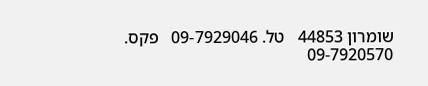שומרון 44853   טל. 09-7929046   פקס. 09-7920570